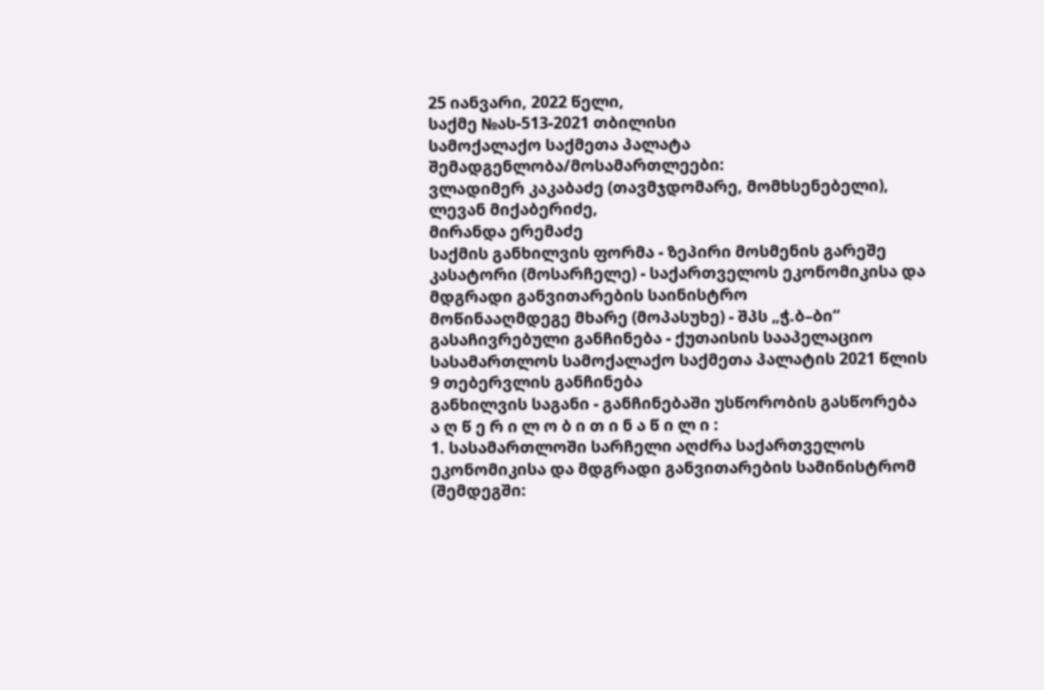25 იანვარი, 2022 წელი,
საქმე №ას-513-2021 თბილისი
სამოქალაქო საქმეთა პალატა
შემადგენლობა/მოსამართლეები:
ვლადიმერ კაკაბაძე (თავმჯდომარე, მომხსენებელი),
ლევან მიქაბერიძე,
მირანდა ერემაძე
საქმის განხილვის ფორმა - ზეპირი მოსმენის გარეშე
კასატორი (მოსარჩელე) - საქართველოს ეკონომიკისა და მდგრადი განვითარების საინისტრო
მოწინააღმდეგე მხარე (მოპასუხე) - შპს „ჭ.ბ–ბი“
გასაჩივრებული განჩინება - ქუთაისის სააპელაციო სასამართლოს სამოქალაქო საქმეთა პალატის 2021 წლის 9 თებერვლის განჩინება
განხილვის საგანი - განჩინებაში უსწორობის გასწორება
ა ღ წ ე რ ი ლ ო ბ ი თ ი ნ ა წ ი ლ ი :
1. სასამართლოში სარჩელი აღძრა საქართველოს ეკონომიკისა და მდგრადი განვითარების სამინისტრომ (შემდეგში: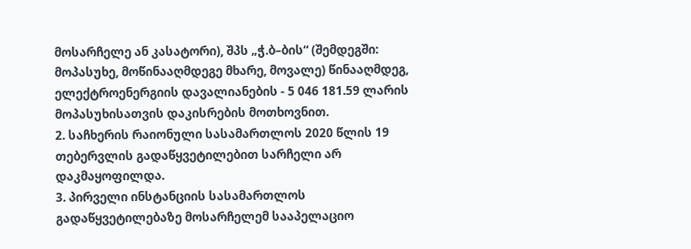მოსარჩელე ან კასატორი), შპს „ჭ.ბ–ბის“ (შემდეგში: მოპასუხე, მოწინააღმდეგე მხარე, მოვალე) წინააღმდეგ, ელექტროენერგიის დავალიანების - 5 046 181.59 ლარის მოპასუხისათვის დაკისრების მოთხოვნით.
2. საჩხერის რაიონული სასამართლოს 2020 წლის 19 თებერვლის გადაწყვეტილებით სარჩელი არ დაკმაყოფილდა.
3. პირველი ინსტანციის სასამართლოს გადაწყვეტილებაზე მოსარჩელემ სააპელაციო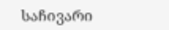საჩივარი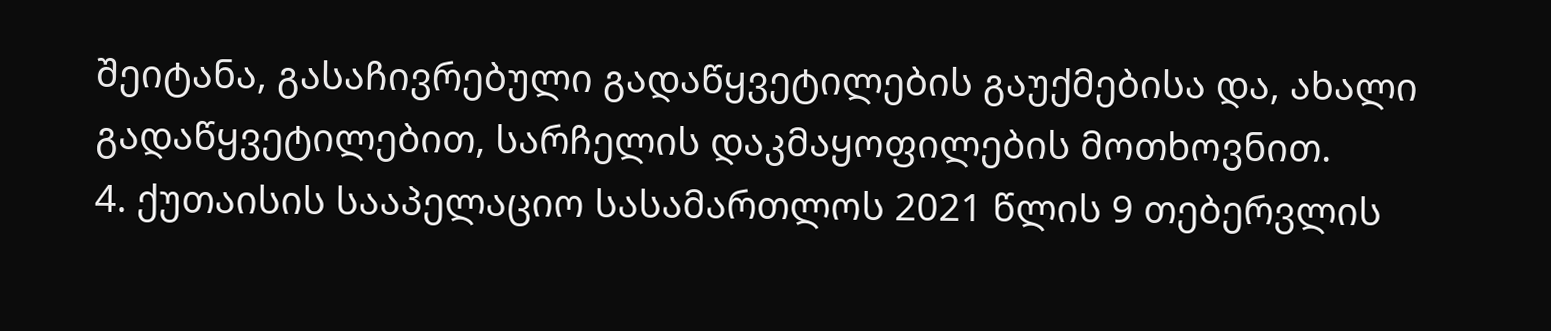შეიტანა, გასაჩივრებული გადაწყვეტილების გაუქმებისა და, ახალი გადაწყვეტილებით, სარჩელის დაკმაყოფილების მოთხოვნით.
4. ქუთაისის სააპელაციო სასამართლოს 2021 წლის 9 თებერვლის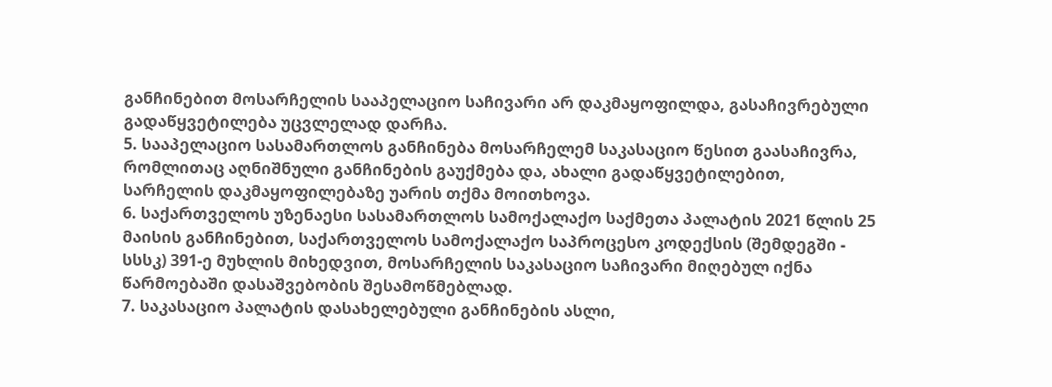განჩინებით მოსარჩელის სააპელაციო საჩივარი არ დაკმაყოფილდა, გასაჩივრებული გადაწყვეტილება უცვლელად დარჩა.
5. სააპელაციო სასამართლოს განჩინება მოსარჩელემ საკასაციო წესით გაასაჩივრა, რომლითაც აღნიშნული განჩინების გაუქმება და, ახალი გადაწყვეტილებით, სარჩელის დაკმაყოფილებაზე უარის თქმა მოითხოვა.
6. საქართველოს უზენაესი სასამართლოს სამოქალაქო საქმეთა პალატის 2021 წლის 25 მაისის განჩინებით, საქართველოს სამოქალაქო საპროცესო კოდექსის (შემდეგში - სსსკ) 391-ე მუხლის მიხედვით, მოსარჩელის საკასაციო საჩივარი მიღებულ იქნა წარმოებაში დასაშვებობის შესამოწმებლად.
7. საკასაციო პალატის დასახელებული განჩინების ასლი,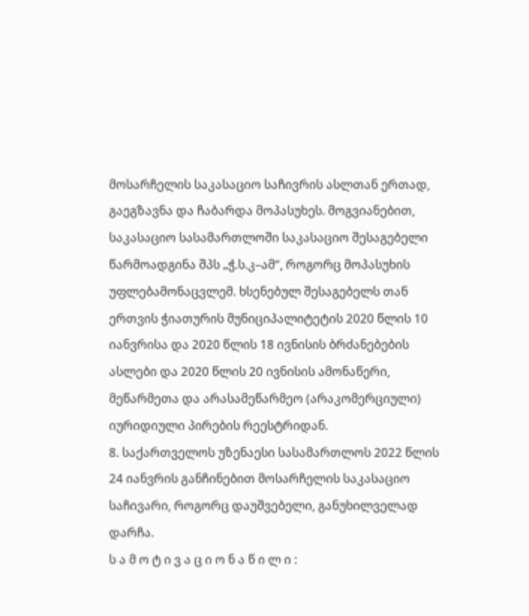მოსარჩელის საკასაციო საჩივრის ასლთან ერთად, გაეგზავნა და ჩაბარდა მოპასუხეს. მოგვიანებით, საკასაციო სასამართლოში საკასაციო შესაგებელი წარმოადგინა შპს „ჭ.ს.კ–ამ“, როგორც მოპასუხის უფლებამონაცვლემ. ხსენებულ შესაგებელს თან ერთვის ჭიათურის მუნიციპალიტეტის 2020 წლის 10 იანვრისა და 2020 წლის 18 ივნისის ბრძანებების ასლები და 2020 წლის 20 ივნისის ამონაწერი, მეწარმეთა და არასამეწარმეო (არაკომერციული) იურიდიული პირების რეესტრიდან.
8. საქართველოს უზენაესი სასამართლოს 2022 წლის 24 იანვრის განჩინებით მოსარჩელის საკასაციო საჩივარი, როგორც დაუშვებელი, განუხილველად დარჩა.
ს ა მ ო ტ ი ვ ა ც ი ო ნ ა წ ი ლ ი :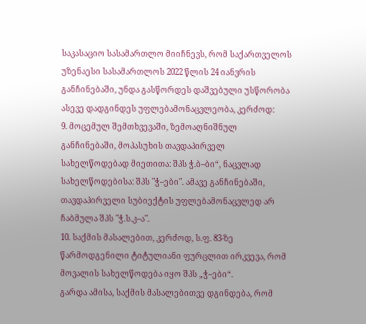საკასაციო სასამართლო მიიჩნევს, რომ საქართველოს უზენაესი სასამართლოს 2022 წლის 24 იანვრის განჩინებაში, უნდა გასწორდეს დაშვებული უსწორობა ასევე დადგინდეს უფლებამონაცვლეობა, კერძოდ:
9. მოცემულ შემთხვევაში, ზემოაღნიშნულ განჩინებაში, მოპასუხის თავდაპირველ სახელწოდებად მიეთითა: შპს ჭ.ბ–ბი“, ნაცვლად სახელწოდებისა: შპს "ჭ–ები". ამავე განჩინებაში, თავდაპირველი სუბიექტის უფლებამონაცვლედ არ ჩაბმულა შპს "ჭ.ს.კ–ა".
10. საქმის მასალებით, კერძოდ, ს.ფ. 83-ზე წარმოდგენილი ტიტულიანი ფურცლით ირკვევა, რომ მოვალის სახელწოდება იყო შპს „ჭ–ები“.
გარდა ამისა, საქმის მასალებითვე დგინდება, რომ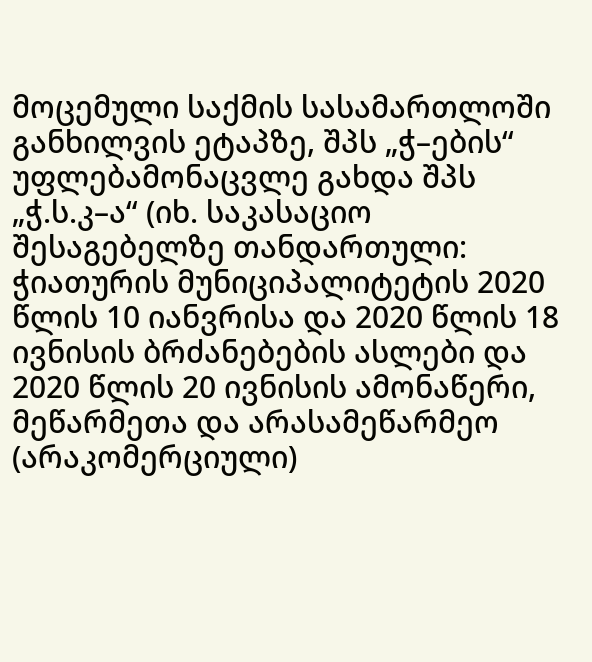მოცემული საქმის სასამართლოში განხილვის ეტაპზე, შპს „ჭ–ების“ უფლებამონაცვლე გახდა შპს „ჭ.ს.კ–ა“ (იხ. საკასაციო შესაგებელზე თანდართული: ჭიათურის მუნიციპალიტეტის 2020 წლის 10 იანვრისა და 2020 წლის 18 ივნისის ბრძანებების ასლები და 2020 წლის 20 ივნისის ამონაწერი, მეწარმეთა და არასამეწარმეო (არაკომერციული)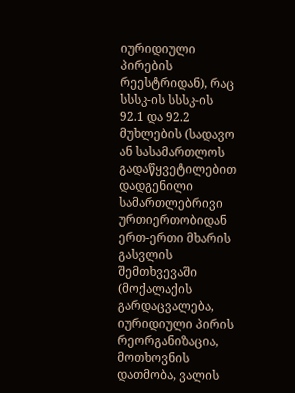იურიდიული პირების რეესტრიდან), რაც სსსკ-ის სსსკ-ის 92.1 და 92.2 მუხლების (სადავო ან სასამართლოს გადაწყვეტილებით დადგენილი სამართლებრივი ურთიერთობიდან ერთ-ერთი მხარის გასვლის შემთხვევაში (მოქალაქის გარდაცვალება, იურიდიული პირის რეორგანიზაცია, მოთხოვნის დათმობა, ვალის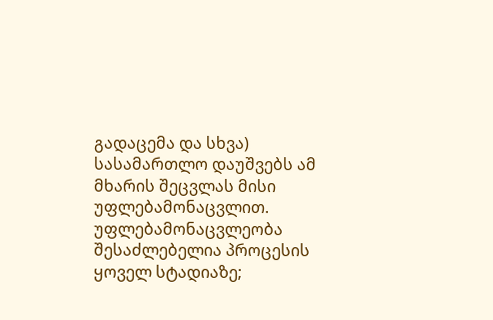გადაცემა და სხვა) სასამართლო დაუშვებს ამ მხარის შეცვლას მისი უფლებამონაცვლით. უფლებამონაცვლეობა შესაძლებელია პროცესის ყოველ სტადიაზე;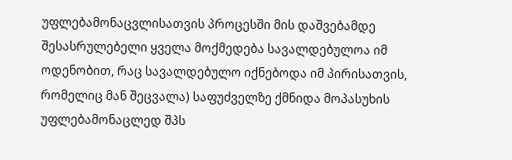უფლებამონაცვლისათვის პროცესში მის დაშვებამდე შესასრულებელი ყველა მოქმედება სავალდებულოა იმ ოდენობით, რაც სავალდებულო იქნებოდა იმ პირისათვის, რომელიც მან შეცვალა) საფუძველზე ქმნიდა მოპასუხის უფლებამონაცლედ შპს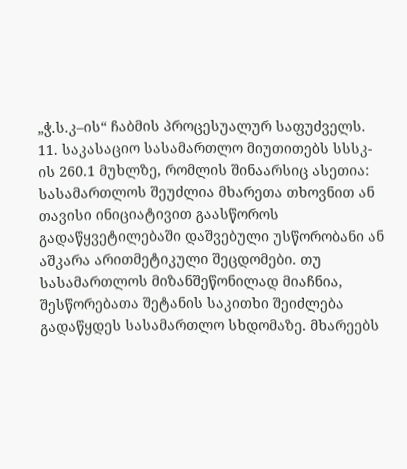„ჭ.ს.კ–ის“ ჩაბმის პროცესუალურ საფუძველს.
11. საკასაციო სასამართლო მიუთითებს სსსკ-ის 260.1 მუხლზე, რომლის შინაარსიც ასეთია: სასამართლოს შეუძლია მხარეთა თხოვნით ან თავისი ინიციატივით გაასწოროს გადაწყვეტილებაში დაშვებული უსწორობანი ან აშკარა არითმეტიკული შეცდომები. თუ სასამართლოს მიზანშეწონილად მიაჩნია, შესწორებათა შეტანის საკითხი შეიძლება გადაწყდეს სასამართლო სხდომაზე. მხარეებს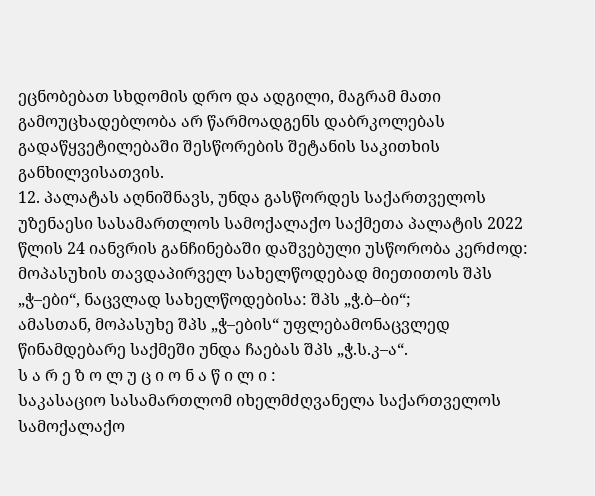ეცნობებათ სხდომის დრო და ადგილი, მაგრამ მათი გამოუცხადებლობა არ წარმოადგენს დაბრკოლებას გადაწყვეტილებაში შესწორების შეტანის საკითხის განხილვისათვის.
12. პალატას აღნიშნავს, უნდა გასწორდეს საქართველოს უზენაესი სასამართლოს სამოქალაქო საქმეთა პალატის 2022 წლის 24 იანვრის განჩინებაში დაშვებული უსწორობა კერძოდ: მოპასუხის თავდაპირველ სახელწოდებად მიეთითოს შპს „ჭ–ები“, ნაცვლად სახელწოდებისა: შპს „ჭ.ბ–ბი“;
ამასთან, მოპასუხე შპს „ჭ–ების“ უფლებამონაცვლედ წინამდებარე საქმეში უნდა ჩაებას შპს „ჭ.ს.კ–ა“.
ს ა რ ე ზ ო ლ უ ც ი ო ნ ა წ ი ლ ი :
საკასაციო სასამართლომ იხელმძღვანელა საქართველოს სამოქალაქო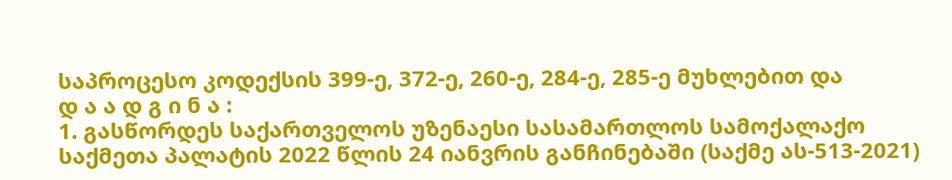საპროცესო კოდექსის 399-ე, 372-ე, 260-ე, 284-ე, 285-ე მუხლებით და
დ ა ა დ გ ი ნ ა :
1. გასწორდეს საქართველოს უზენაესი სასამართლოს სამოქალაქო საქმეთა პალატის 2022 წლის 24 იანვრის განჩინებაში (საქმე ას-513-2021)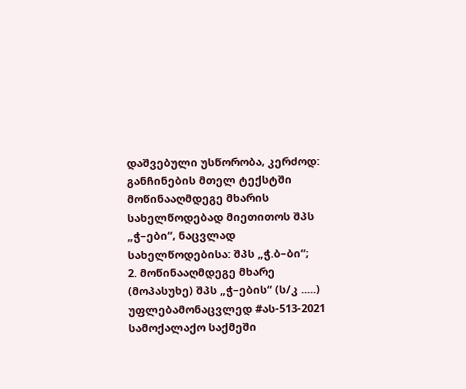დაშვებული უსწორობა, კერძოდ: განჩინების მთელ ტექსტში მოწინააღმდეგე მხარის სახელწოდებად მიეთითოს შპს „ჭ–ები“, ნაცვლად სახელწოდებისა: შპს „ჭ.ბ–ბი“;
2. მოწინააღმდეგე მხარე (მოპასუხე) შპს „ჭ–ების“ (ს/კ .....) უფლებამონაცვლედ #ას-513-2021 სამოქალაქო საქმეში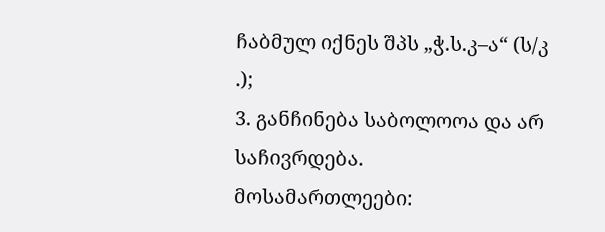ჩაბმულ იქნეს შპს „ჭ.ს.კ–ა“ (ს/კ .);
3. განჩინება საბოლოოა და არ საჩივრდება.
მოსამართლეები: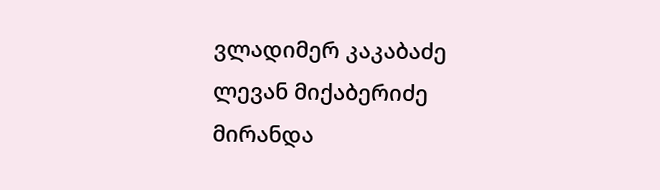ვლადიმერ კაკაბაძე
ლევან მიქაბერიძე
მირანდა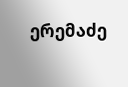ერემაძე